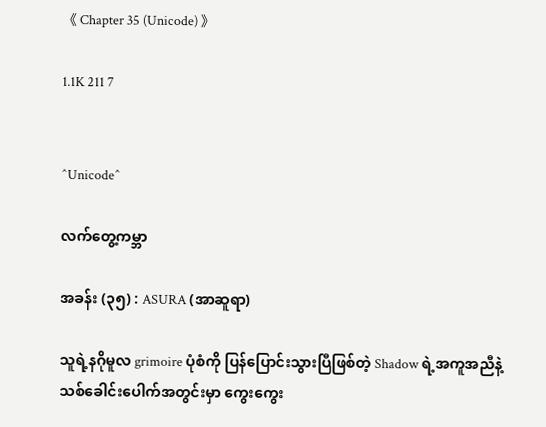《 Chapter 35 (Unicode) 》

1.1K 211 7


^Unicode^

လက်တွေ့ကမ္ဘာ

အခန်း (၃၅) : ASURA (အာဆူရာ)

သူရဲ့နဂိုမူလ grimoire ပုံစံကို ပြန်ပြောင်းသွားပြီဖြစ်တဲ့ Shadow ရဲ့အကူအညီနဲ့ သစ်ခေါင်းပေါက်အတွင်းမှာ ကွေးကွေး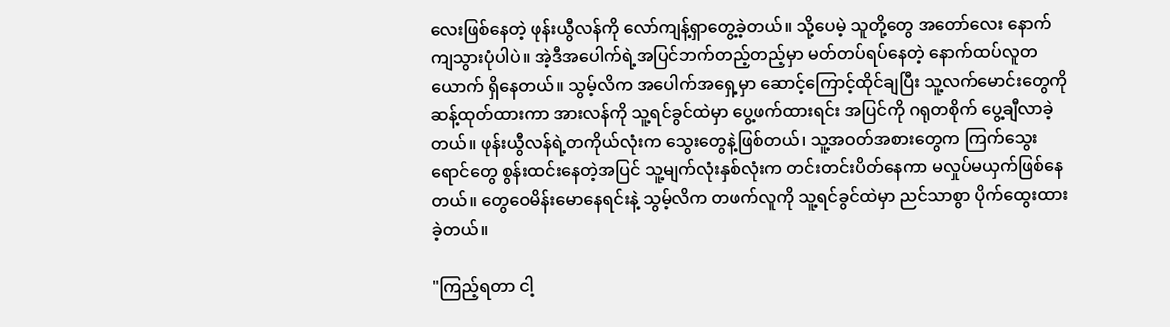လေးဖြစ်နေတဲ့ ဖုန်းယွီလန်ကို လော်ကျန့်ရှာတွေ့ခဲ့တယ်။ သို့ပေမဲ့ သူတို့တွေ အတော်လေး နောက်ကျသွားပုံပါပဲ။ အဲ့ဒီအပေါက်ရဲ့အပြင်ဘက်တည့်တည့်မှာ မတ်တပ်ရပ်နေတဲ့ နောက်ထပ်လူတယောက် ရှိနေတယ်။ သွမ့်လိက အပေါက်အရှေ့မှာ ဆောင့်ကြောင့်ထိုင်ချပြီး သူ့လက်မောင်းတွေကို ဆန့်ထုတ်ထားကာ အားလန်ကို သူ့ရင်ခွင်ထဲမှာ ပွေ့ဖက်ထားရင်း အပြင်ကို ဂရုတစိုက် ပွေ့ချီလာခဲ့တယ်။ ဖုန်းယွီလန်ရဲ့တကိုယ်လုံးက သွေးတွေနဲ့ဖြစ်တယ်၊ သူ့အဝတ်အစားတွေက ကြက်သွေးရောင်တွေ စွန်းထင်းနေတဲ့အပြင် သူ့မျက်လုံးနှစ်လုံးက တင်းတင်းပိတ်နေကာ မလှုပ်မယှက်ဖြစ်နေတယ်။ တွေဝေမိန်းမောနေရင်းနဲ့ သွမ့်လိက တဖက်လူကို သူ့ရင်ခွင်ထဲမှာ ညင်သာစွာ ပိုက်ထွေးထားခဲ့တယ်။

"ကြည့်ရတာ ငါ့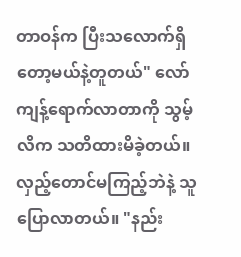တာဝန်က ပြီးသလောက်ရှိတော့မယ်နဲ့တူတယ်" လော်ကျန့်ရောက်လာတာကို သွမ့်လိက သတိထားမိခဲ့တယ်။ လှည့်တောင်မကြည့်ဘဲနဲ့ သူပြောလာတယ်။ "နည်း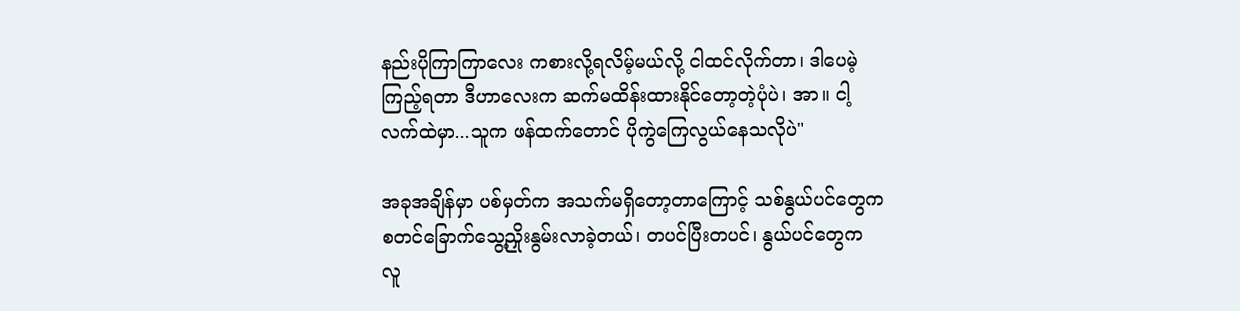နည်းပိုကြာကြာလေး ကစားလို့ရလိမ့်မယ်လို့ ငါထင်လိုက်တာ၊ ဒါပေမဲ့ ကြည့်ရတာ ဒီဟာလေးက ဆက်မထိန်းထားနိုင်တော့တဲ့ပုံပဲ၊ အာ။ ငါ့လက်ထဲမှာ...သူက ဖန်ထက်တောင် ပိုကွဲကြေလွယ်နေသလိုပဲ"

အခုအချိန်မှာ ပစ်မှတ်က အသက်မရှိတော့တာကြောင့် သစ်နွယ်ပင်တွေက စတင်ခြောက်သွေ့ညှိုးနွမ်းလာခဲ့တယ်၊ တပင်ပြီးတပင်၊ နွယ်ပင်တွေက လူ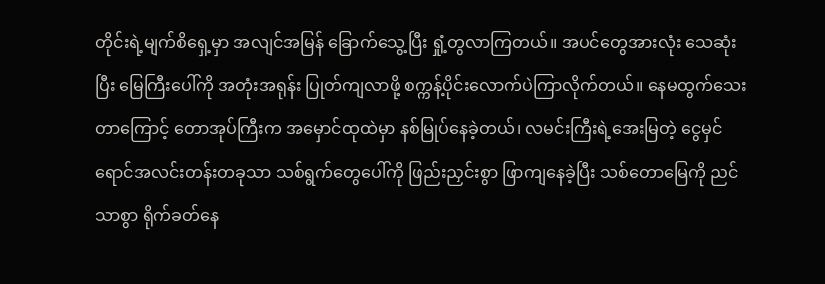တိုင်းရဲ့မျက်စိရှေ့မှာ အလျင်အမြန် ခြောက်သွေ့ပြီး ရှုံ့တွလာကြတယ်။ အပင်တွေအားလုံး သေဆုံးပြီး မြေကြီးပေါ်ကို အတုံးအရုန်း ပြုတ်ကျလာဖို့ စက္ကန့်ပိုင်းလောက်ပဲကြာလိုက်တယ်။ နေမထွက်သေးတာကြောင့် တောအုပ်ကြီးက အမှောင်ထုထဲမှာ နစ်မြုပ်နေခဲ့တယ်၊ လမင်းကြီးရဲ့အေးမြတဲ့ ငွေမှင်ရောင်အလင်းတန်းတခုသာ သစ်ရွက်တွေပေါ်ကို ဖြည်းညှင်းစွာ ဖြာကျနေခဲ့ပြီး သစ်တောမြေကို ညင်သာစွာ ရိုက်ခတ်နေ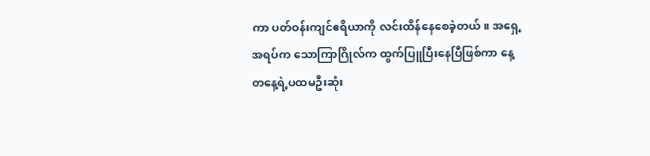ကာ ပတ်ဝန်းကျင်ဧရိယာကို လင်းထိန်နေစေခဲ့တယ်။ အရှေ့အရပ်က သောကြာဂြိုလ်က ထွက်ပြူပြီးနေပြီဖြစ်ကာ နေ့တနေ့ရဲ့ပထမဦးဆုံး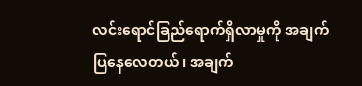လင်းရောင်ခြည်ရောက်ရှိလာမှုကို အချက်ပြနေလေတယ်၊ အချက်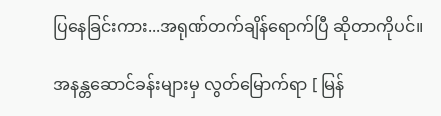ပြနေခြင်းကား...အရုဏ်တက်ချိန်ရောက်ပြီ ဆိုတာကိုပင်။

အနန္တဆောင်ခန်းများမှ လွတ်‌မြောက်ရာ [ မြန်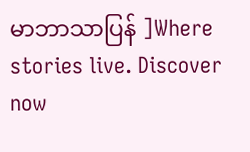မာဘာသာပြန် ]Where stories live. Discover now